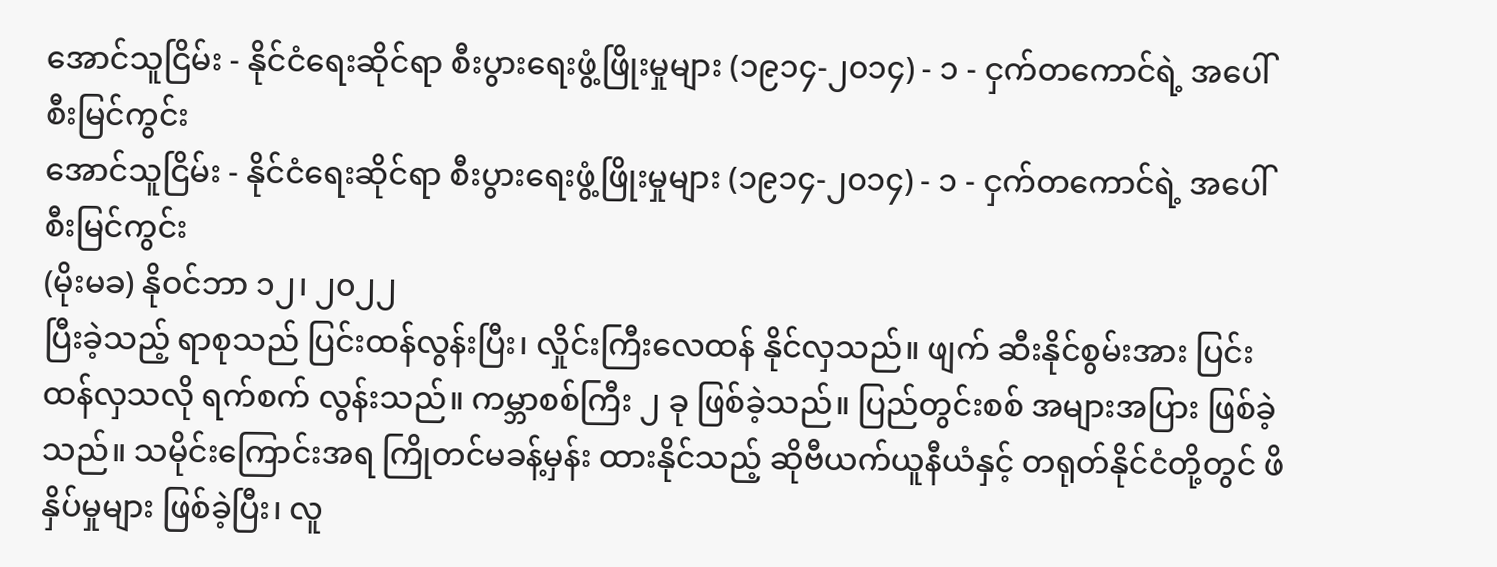အောင်သူငြိမ်း - နိုင်ငံရေးဆိုင်ရာ စီးပွားရေးဖွံ့ဖြိုးမှုများ (၁၉၁၄-၂၀၁၄) - ၁ - ငှက်တကောင်ရဲ့ အပေါ်စီးမြင်ကွင်း
အောင်သူငြိမ်း - နိုင်ငံရေးဆိုင်ရာ စီးပွားရေးဖွံ့ဖြိုးမှုများ (၁၉၁၄-၂၀၁၄) - ၁ - ငှက်တကောင်ရဲ့ အပေါ်စီးမြင်ကွင်း
(မိုးမခ) နိုဝင်ဘာ ၁၂၊ ၂၀၂၂
ပြီးခဲ့သည့် ရာစုသည် ပြင်းထန်လွန်းပြီး၊ လှိုင်းကြီးလေထန် နိုင်လှသည်။ ဖျက် ဆီးနိုင်စွမ်းအား ပြင်းထန်လှသလို ရက်စက် လွန်းသည်။ ကမ္ဘာစစ်ကြီး ၂ ခု ဖြစ်ခဲ့သည်။ ပြည်တွင်းစစ် အများအပြား ဖြစ်ခဲ့သည်။ သမိုင်းကြောင်းအရ ကြိုတင်မခန့်မှန်း ထားနိုင်သည့် ဆိုဗီယက်ယူနီယံနှင့် တရုတ်နိုင်ငံတို့တွင် ဖိနှိပ်မှုများ ဖြစ်ခဲ့ပြီး၊ လူ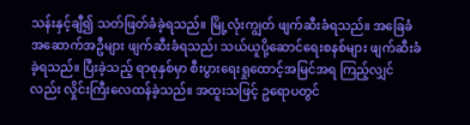သန်းနှင့်ချီ၍ သတ်ဖြတ်ခံခဲ့ရသည်။ မြို့လုံးကျွတ် ဖျက်ဆီးခံရသည်။ အခြေခံအဆောက်အဦများ ဖျက်ဆီးခံရသည်၊ သယ်ယူပို့ဆောင်ရေးစနစ်များ ဖျက်ဆီးခံခဲ့ရသည်။ ပြီးခဲ့သည့် ရာစုနှစ်မှာ စီးပွားရေးရှုထောင့်အမြင်အရ ကြည့်လျှင်လည်း လှိုင်းကြီးလေထန်ခဲ့သည်။ အထူးသဖြင့် ဥရောပတွင်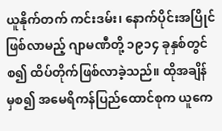ယူနိုက်တက် ကင်းဒမ်း၊ နောက်ပိုင်းအပြိုင်ဖြစ်လာမည့် ဂျာမဏီတို့ ၁၉၁၄ ခုနှစ်တွင် စ၍ ထိပ်တိုက်ဖြစ်လာခဲ့သည်။ ထိုအချိန် မှစ၍ အမေရိကန်ပြည်ထောင်စုက ယူကေ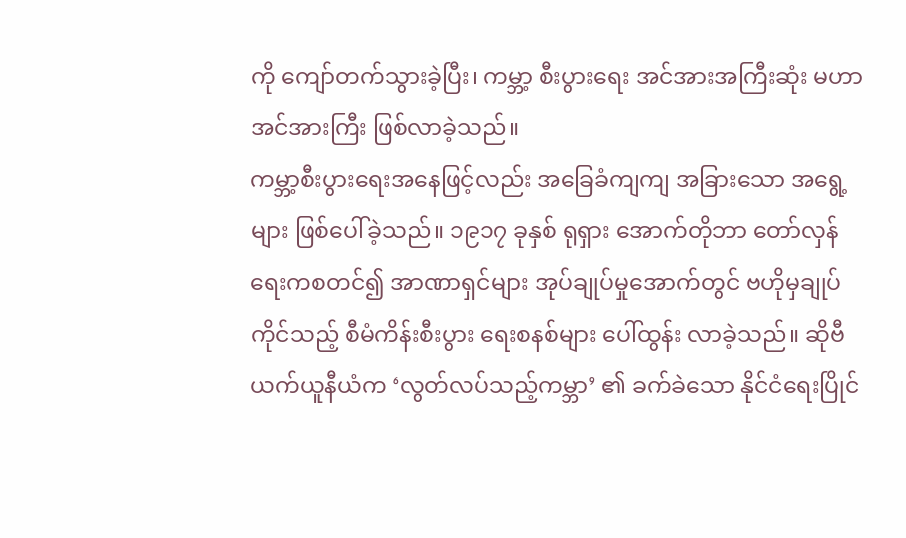ကို ကျော်တက်သွားခဲ့ပြီး၊ ကမ္ဘာ့ စီးပွားရေး အင်အားအကြီးဆုံး မဟာအင်အားကြီး ဖြစ်လာခဲ့သည်။
ကမ္ဘာ့စီးပွားရေးအနေဖြင့်လည်း အခြေခံကျကျ အခြားသော အရွေ့များ ဖြစ်ပေါ်ခဲ့သည်။ ၁၉၁၇ ခုနှစ် ရုရှား အောက်တိုဘာ တော်လှန်ရေးကစတင်၍ အာဏာရှင်များ အုပ်ချုပ်မှုအောက်တွင် ဗဟိုမှချုပ်ကိုင်သည့် စီမံကိန်းစီးပွား ရေးစနစ်များ ပေါ်ထွန်း လာခဲ့သည်။ ဆိုဗီယက်ယူနီယံက ‘လွတ်လပ်သည့်ကမ္ဘာ’ ၏ ခက်ခဲသော နိုင်ငံရေးပြိုင်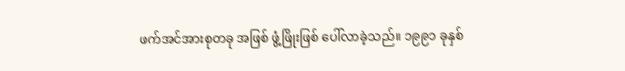ဖက်အင်အားစုတခု အဖြစ် ဖွံ့ဖြိုးဖြစ် ပေါ်လာခဲ့သည်။ ၁၉၉၁ ခုနှစ်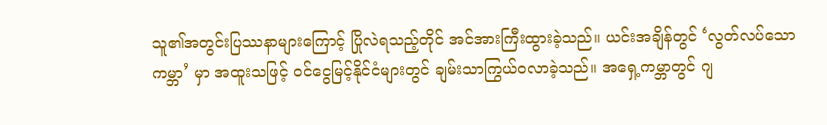သူ၏အတွင်းပြဿနာများကြောင့် ပြိုလဲရသည့်တိုင် အင်အားကြီးထွားခဲ့သည်။ ယင်းအချိန်တွင် ‘လွတ်လပ်သောကမ္ဘာ’ မှာ အထူးသဖြင့် ဝင်ငွေမြင့်နိုင်ငံများတွင် ချမ်းသာကြွယ်ဝလာခဲ့သည်။ အရှေ့ကမ္ဘာတွင် ဂျ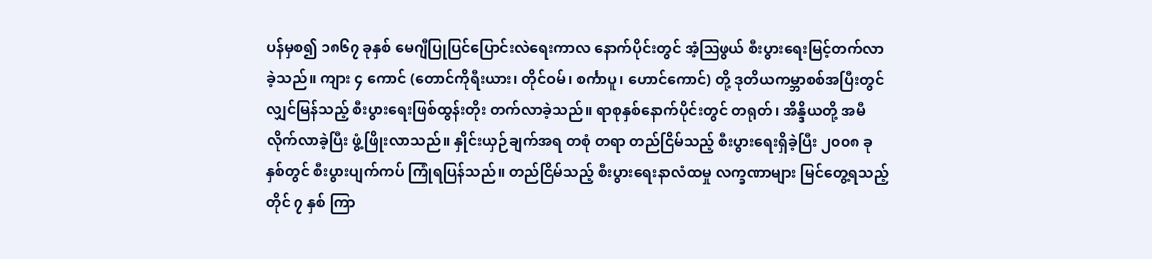ပန်မှစ၍ ၁၈၆၇ ခုနှစ် မေဂျီပြုပြင်ပြောင်းလဲရေးကာလ နောက်ပိုင်းတွင် အံ့ဩဖွယ် စီးပွားရေးမြင့်တက်လာခဲ့သည်။ ကျား ၄ ကောင် (တောင်ကိုရီးယား၊ တိုင်ဝမ်၊ စင်္ကာပူ၊ ဟောင်ကောင်) တို့ ဒုတိယကမ္ဘာစစ်အပြီးတွင် လျှင်မြန်သည့် စီးပွားရေးဖြစ်ထွန်းတိုး တက်လာခဲ့သည်။ ရာစုနှစ်နောက်ပိုင်းတွင် တရုတ်၊ အိန္ဒိယတို့ အမီလိုက်လာခဲ့ပြီး ဖွံ့ဖြိုးလာသည်။ နှိုင်းယှဉ်ချက်အရ တစုံ တရာ တည်ငြိမ်သည့် စီးပွားရေးရှိခဲ့ပြီး ၂၀၀၈ ခုနှစ်တွင် စီးပွားပျက်ကပ် ကြုံရပြန်သည်။ တည်ငြိမ်သည့် စီးပွားရေးနာလံထမှု လက္ခဏာများ မြင်တွေ့ရသည့်တိုင် ၇ နှစ် ကြာ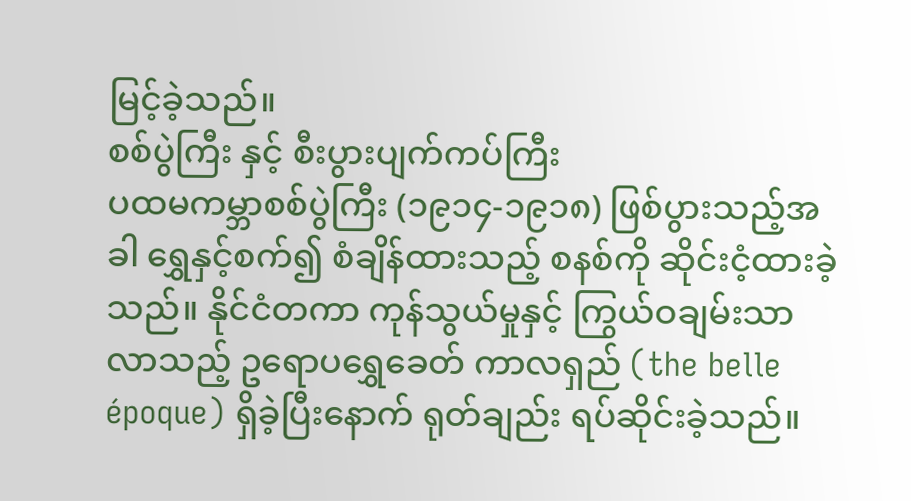မြင့်ခဲ့သည်။
စစ်ပွဲကြီး နှင့် စီးပွားပျက်ကပ်ကြီး
ပထမကမ္ဘာစစ်ပွဲကြီး (၁၉၁၄-၁၉၁၈) ဖြစ်ပွားသည့်အခါ ရွှေနှင့်စက်၍ စံချိန်ထားသည့် စနစ်ကို ဆိုင်းငံ့ထားခဲ့သည်။ နိုင်ငံတကာ ကုန်သွယ်မှုနှင့် ကြွယ်ဝချမ်းသာလာသည့် ဥရောပရွှေခေတ် ကာလရှည် (the belle époque) ရှိခဲ့ပြီးနောက် ရုတ်ချည်း ရပ်ဆိုင်းခဲ့သည်။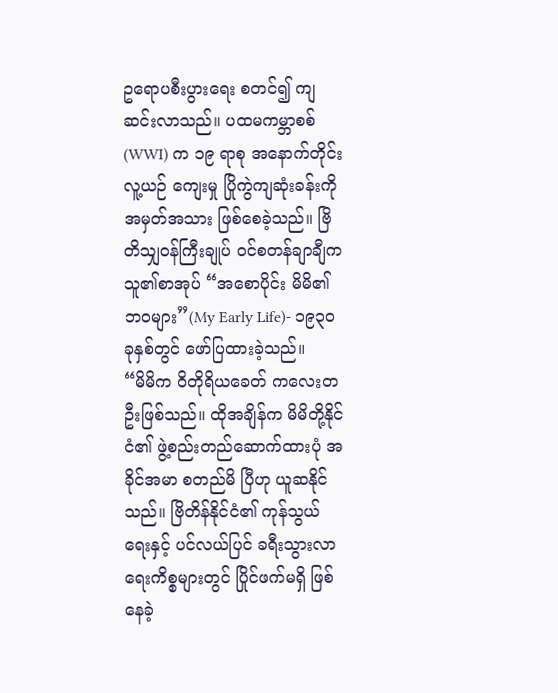ဥရောပစီးပွားရေး စတင်၍ ကျဆင်းလာသည်။ ပထမကမ္ဘာစစ် (WWI) က ၁၉ ရာစု အနောက်တိုင်း လူ့ယဉ် ကျေးမှု ပြိုကွဲကျဆုံးခန်းကို အမှတ်အသား ဖြစ်စေခဲ့သည်။ ဗြိတိသျှဝန်ကြီးချုပ် ဝင်စတန်ချာချီက သူ၏စာအုပ် “အစောပိုင်း မိမိ၏ ဘဝများ”(My Early Life)- ၁၉၃၀ ခုနှစ်တွင် ဖော်ပြထားခဲ့သည်။
“မိမိက ဝိတိုရိယခေတ် ကလေးတဦးဖြစ်သည်။ ထိုအချိန်က မိမိတို့နိုင်ငံ၏ ဖွဲ့စည်းတည်ဆောက်ထားပုံ အခိုင်အမာ စတည်မိ ပြီဟု ယူဆနိုင်သည်။ ဗြိတိန်နိုင်ငံ၏ ကုန်သွယ်ရေးနှင့် ပင်လယ်ပြင် ခရီးသွားလာရေးကိစ္စများတွင် ပြိုင်ဖက်မရှိ ဖြစ်နေခဲ့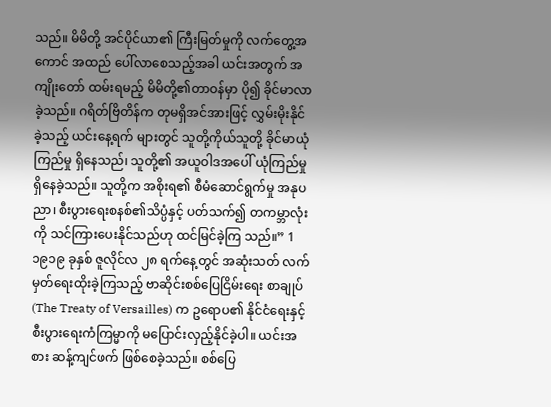သည်။ မိမိတို့ အင်ပိုင်ယာ၏ ကြီးမြတ်မှုကို လက်တွေ့အကောင် အထည် ပေါ်လာစေသည့်အခါ ယင်းအတွက် အကျိုးတော် ထမ်းရမည့် မိမိတို့၏တာဝန်မှာ ပို၍ ခိုင်မာလာခဲ့သည်။ ဂရိတ်ဗြိတိန်က တုမရှိအင်အားဖြင့် လွှမ်းမိုးနိုင်ခဲ့သည့် ယင်းနေ့ရက် များတွင် သူတို့ကိုယ်သူတို့ ခိုင်မာယုံကြည်မှု ရှိနေသည်၊ သူတို့၏ အယူဝါဒအပေါ် ယုံကြည်မှု ရှိနေခဲ့သည်။ သူတို့က အစိုးရ၏ စီမံဆောင်ရွက်မှု အနုပညာ၊ စီးပွားရေးစနစ်၏သိပ္ပံနှင့် ပတ်သက်၍ တကမ္ဘာလုံးကို သင်ကြားပေးနိုင်သည်ဟု ထင်မြင်ခဲ့ကြ သည်။” 1
၁၉၁၉ ခုနှစ် ဇူလိုင်လ ၂၈ ရက်နေ့တွင် အဆုံးသတ် လက်မှတ်ရေးထိုးခဲ့ကြသည့် ဗာဆိုင်းစစ်ပြေငြိမ်းရေး စာချုပ် (The Treaty of Versailles) က ဥရောပ၏ နိုင်ငံရေးနှင့် စီးပွားရေးကံကြမ္မာကို မပြောင်းလှည့်နိုင်ခဲ့ပါ။ ယင်းအစား ဆန့်ကျင်ဖက် ဖြစ်စေခဲ့သည်။ စစ်ပြေ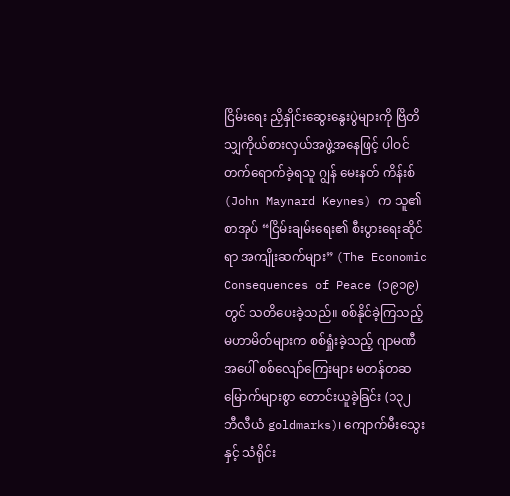ငြိမ်းရေး ညှိနှိုင်းဆွေးနွေးပွဲများကို ဗြိတိသျှကိုယ်စားလှယ်အဖွဲ့အနေဖြင့် ပါဝင်တက်ရောက်ခဲ့ရသူ ဂျွန် မေးနတ် ကိန်းစ် (John Maynard Keynes) က သူ၏ စာအုပ် “ငြိမ်းချမ်းရေး၏ စီးပွားရေးဆိုင်ရာ အကျိုးဆက်များ” (The Economic Consequences of Peace (၁၉၁၉) တွင် သတိပေးခဲ့သည်။ စစ်နိုင်ခဲ့ကြသည့် မဟာမိတ်များက စစ်ရှုံးခဲ့သည့် ဂျာမဏီအပေါ် စစ်လျော်ကြေးများ မတန်တဆ မြောက်များစွာ တောင်းယူခဲ့ခြင်း (၁၃၂ ဘီလီယံ goldmarks)၊ ကျောက်မီးသွေးနှင့် သံရိုင်း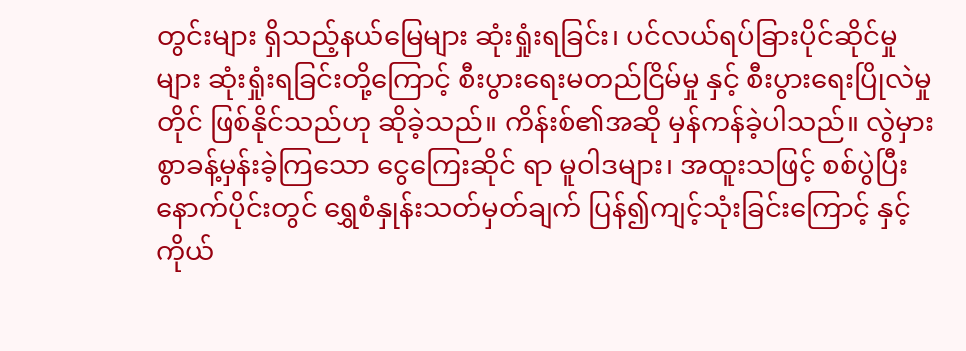တွင်းများ ရှိသည့်နယ်မြေများ ဆုံးရှုံးရခြင်း၊ ပင်လယ်ရပ်ခြားပိုင်ဆိုင်မှုများ ဆုံးရှုံးရခြင်းတို့ကြောင့် စီးပွားရေးမတည်ငြိမ်မှု နှင့် စီးပွားရေးပြိုလဲမှုတိုင် ဖြစ်နိုင်သည်ဟု ဆိုခဲ့သည်။ ကိန်းစ်၏အဆို မှန်ကန်ခဲ့ပါသည်။ လွဲမှားစွာခန့်မှန်းခဲ့ကြသော ငွေကြေးဆိုင် ရာ မူဝါဒများ၊ အထူးသဖြင့် စစ်ပွဲပြီးနောက်ပိုင်းတွင် ရွှေစံနှုန်းသတ်မှတ်ချက် ပြန်၍ကျင့်သုံးခြင်းကြောင့် နှင့် ကိုယ်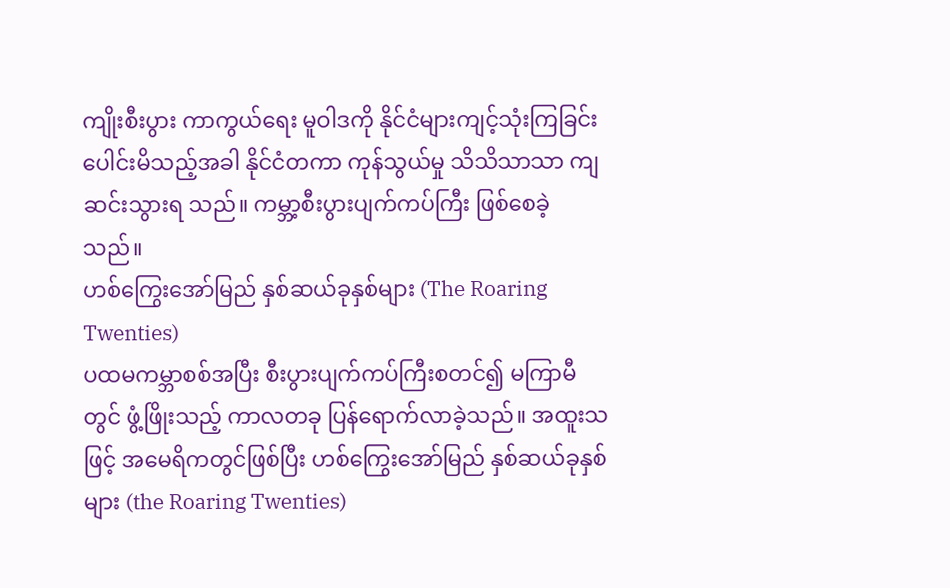ကျိုးစီးပွား ကာကွယ်ရေး မူဝါဒကို နိုင်ငံများကျင့်သုံးကြခြင်း ပေါင်းမိသည့်အခါ နိုင်ငံတကာ ကုန်သွယ်မှု သိသိသာသာ ကျဆင်းသွားရ သည်။ ကမ္ဘာ့စီးပွားပျက်ကပ်ကြီး ဖြစ်စေခဲ့သည်။
ဟစ်ကြွေးအော်မြည် နှစ်ဆယ်ခုနှစ်များ (The Roaring Twenties)
ပထမကမ္ဘာစစ်အပြီး စီးပွားပျက်ကပ်ကြီးစတင်၍ မကြာမီတွင် ဖွံ့ဖြိုးသည့် ကာလတခု ပြန်ရောက်လာခဲ့သည်။ အထူးသဖြင့် အမေရိကတွင်ဖြစ်ပြီး ဟစ်ကြွေးအော်မြည် နှစ်ဆယ်ခုနှစ်များ (the Roaring Twenties)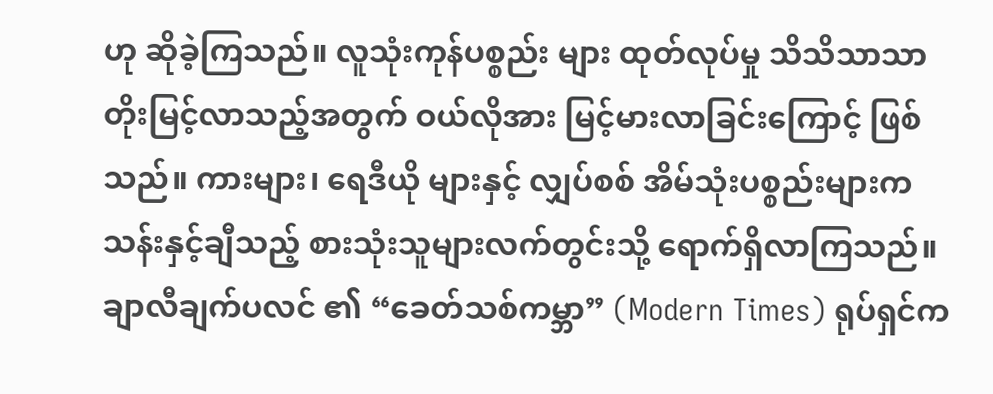ဟု ဆိုခဲ့ကြသည်။ လူသုံးကုန်ပစ္စည်း များ ထုတ်လုပ်မှု သိသိသာသာ တိုးမြင့်လာသည့်အတွက် ဝယ်လိုအား မြင့်မားလာခြင်းကြောင့် ဖြစ်သည်။ ကားများ၊ ရေဒီယို များနှင့် လျှပ်စစ် အိမ်သုံးပစ္စည်းများက သန်းနှင့်ချီသည့် စားသုံးသူများလက်တွင်းသို့ ရောက်ရှိလာကြသည်။ ချာလီချက်ပလင် ၏ “ခေတ်သစ်ကမ္ဘာ” (Modern Times) ရုပ်ရှင်က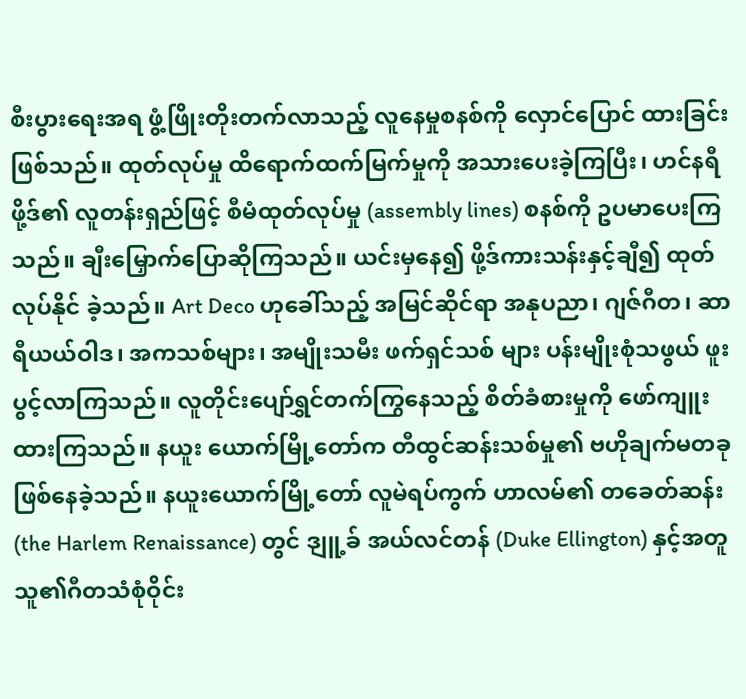စီးပွားရေးအရ ဖွံ့ဖြိုးတိုးတက်လာသည့် လူနေမှုစနစ်ကို လှောင်ပြောင် ထားခြင်း ဖြစ်သည်။ ထုတ်လုပ်မှု ထိရောက်ထက်မြက်မှုကို အသားပေးခဲ့ကြပြီး၊ ဟင်နရီဖို့ဒ်၏ လူတန်းရှည်ဖြင့် စီမံထုတ်လုပ်မှု (assembly lines) စနစ်ကို ဥပမာပေးကြသည်။ ချီးမြှောက်ပြောဆိုကြသည်။ ယင်းမှနေ၍ ဖို့ဒ်ကားသန်းနှင့်ချီ၍ ထုတ်လုပ်နိုင် ခဲ့သည်။ Art Deco ဟုခေါ်သည့် အမြင်ဆိုင်ရာ အနုပညာ၊ ဂျဇ်ဂီတ၊ ဆာရီယယ်ဝါဒ၊ အကသစ်များ၊ အမျိုးသမီး ဖက်ရှင်သစ် များ ပန်းမျိုးစုံသဖွယ် ဖူးပွင့်လာကြသည်။ လူတိုင်းပျော်ရွှင်တက်ကြွနေသည့် စိတ်ခံစားမှုကို ဖော်ကျူးထားကြသည်။ နယူး ယောက်မြို့တော်က တီထွင်ဆန်းသစ်မှု၏ ဗဟိုချက်မတခု ဖြစ်နေခဲ့သည်။ နယူးယောက်မြို့တော် လူမဲရပ်ကွက် ဟာလမ်၏ တခေတ်ဆန်း (the Harlem Renaissance) တွင် ဒျူ့ခ် အယ်လင်တန် (Duke Ellington) နှင့်အတူ သူ၏ဂီတသံစုံဝိုင်း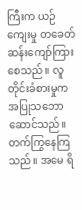ကြီးက ယဉ်ကျေးမှု တခေတ်ဆန်းကျော်ကြားစေသည်။ လူတိုင်းခံစားမှုက အပြုသဘောဆောင်သည်။ တက်ကြွနေကြသည်။ အမေ ရိ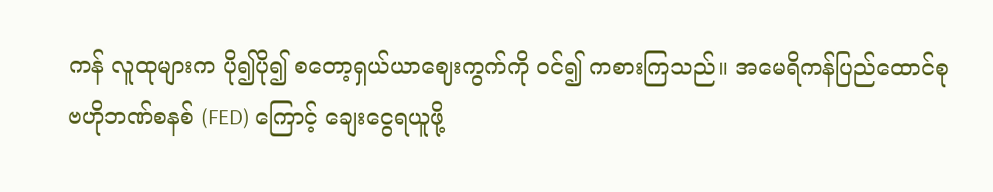ကန် လူထုများက ပို၍ပို၍ စတော့ရှယ်ယာဈေးကွက်ကို ဝင်၍ ကစားကြသည်။ အမေရိကန်ပြည်ထောင်စု ဗဟိုဘဏ်စနစ် (FED) ကြောင့် ချေးငွေရယူဖို့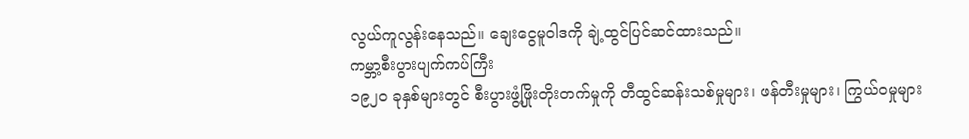လွယ်ကူလွန်းနေသည်။ ချေးငွေမူဝါဒကို ချဲ့ထွင်ပြင်ဆင်ထားသည်။
ကမ္ဘာ့စီးပွားပျက်ကပ်ကြီး
၁၉၂၀ ခုနှစ်များတွင် စီးပွားဖွံ့ဖြိုးတိုးတက်မှုကို တီထွင်ဆန်းသစ်မှုများ၊ ဖန်တီးမှုများ၊ ကြွယ်ဝမှုများ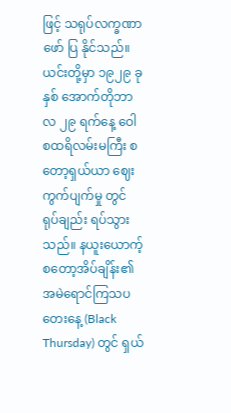ဖြင့် သရုပ်လက္ခဏာ ဖော် ပြ နိုင်သည်။ ယင်းတို့မှာ ၁၉၂၉ ခုနှစ် အောက်တိုဘာလ ၂၉ ရက်နေ့ ဝေါစထရိလမ်းမကြီး စတော့ရှယ်ယာ ဈေးကွက်ပျက်မှု တွင် ရုပ်ချည်း ရပ်သွားသည်။ နယူးယောက့် စတော့အိပ်ချိန်း၏ အမဲရောင်ကြသပတေးနေ့ (Black Thursday) တွင် ရှယ်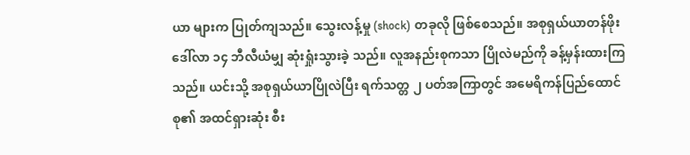ယာ များက ပြုတ်ကျသည်။ သွေးလန့်မှု (shock) တခုလို ဖြစ်စေသည်။ အစုရှယ်ယာတန်ဖိုး ဒေါ်လာ ၁၄ ဘီလီယံမျှ ဆုံးရှုံးသွားခဲ့ သည်။ လူအနည်းစုကသာ ပြိုလဲမည်ကို ခန့်မှန်းထားကြသည်။ ယင်းသို့ အစုရှယ်ယာပြိုလဲပြီး ရက်သတ္တ ၂ ပတ်အကြာတွင် အမေရိကန်ပြည်ထောင်စု၏ အထင်ရှားဆုံး စီး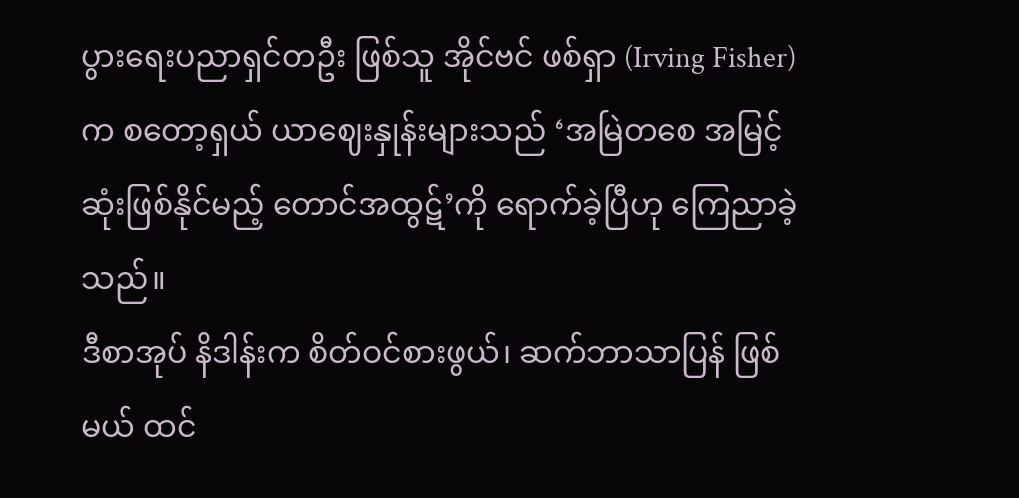ပွားရေးပညာရှင်တဦး ဖြစ်သူ အိုင်ဗင် ဖစ်ရှာ (Irving Fisher) က စတော့ရှယ် ယာဈေးနှုန်းများသည် ‘အမြဲတစေ အမြင့်ဆုံးဖြစ်နိုင်မည့် တောင်အထွဋ်’ကို ရောက်ခဲ့ပြီဟု ကြေညာခဲ့သည်။
ဒီစာအုပ် နိဒါန်းက စိတ်ဝင်စားဖွယ်၊ ဆက်ဘာသာပြန် ဖြစ်မယ် ထင်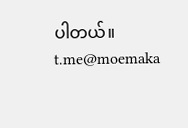ပါတယ်။
t.me@moemaka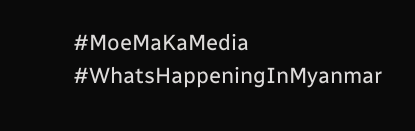#MoeMaKaMedia
#WhatsHappeningInMyanmar